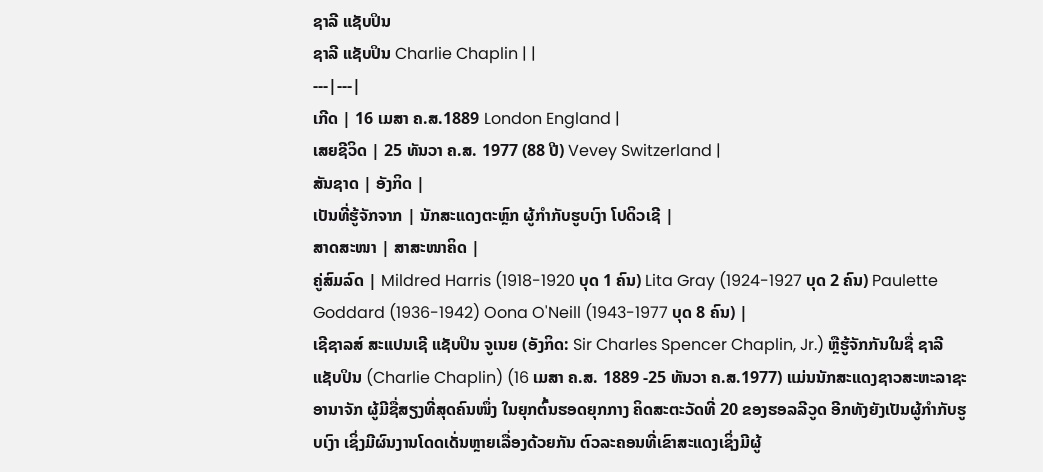ຊາລີ ແຊັບປິນ
ຊາລີ ແຊັບປິນ Charlie Chaplin | |
---|---|
ເກີດ | 16 ເມສາ ຄ.ສ.1889 London England |
ເສຍຊີວິດ | 25 ທັນວາ ຄ.ສ. 1977 (88 ປີ) Vevey Switzerland |
ສັນຊາດ | ອັງກິດ |
ເປັນທີ່ຮູ້ຈັກຈາກ | ນັກສະແດງຕະຫຼົກ ຜູ້ກຳກັບຮູບເງົາ ໂປດິວເຊີ |
ສາດສະໜາ | ສາສະໜາຄິດ |
ຄູ່ສົມລົດ | Mildred Harris (1918-1920 ບຸດ 1 ຄົນ) Lita Gray (1924-1927 ບຸດ 2 ຄົນ) Paulette Goddard (1936-1942) Oona O'Neill (1943-1977 ບຸດ 8 ຄົນ) |
ເຊີຊາລສ໌ ສະແປນເຊີ ແຊັບປິນ ຈູເນຍ (ອັງກິດ: Sir Charles Spencer Chaplin, Jr.) ຫຼືຮູ້ຈັກກັນໃນຊື່ ຊາລີ ແຊັບປິນ (Charlie Chaplin) (16 ເມສາ ຄ.ສ. 1889 -25 ທັນວາ ຄ.ສ.1977) ແມ່ນນັກສະແດງຊາວສະຫະລາຊະອານາຈັກ ຜູ້ມີຊື່ສຽງທີ່ສຸດຄົນໜຶ່ງ ໃນຍຸກຕົ້ນຮອດຍຸກກາງ ຄິດສະຕະວັດທີ່ 20 ຂອງຮອລລີວູດ ອີກທັງຍັງເປັນຜູ້ກຳກັບຮູບເງົາ ເຊິ່ງມີຜົນງານໂດດເດັ່ນຫຼາຍເລື່ອງດ້ວຍກັນ ຕົວລະຄອນທີ່ເຂົາສະແດງເຊິ່ງມີຜູ້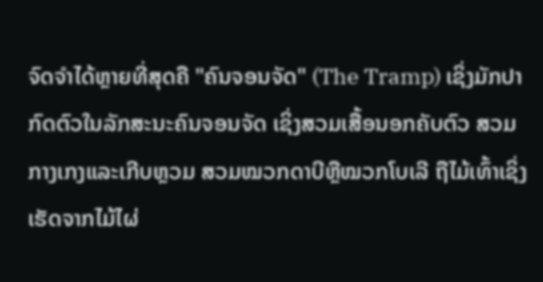ຈົດຈຳໄດ້ຫຼາຍທີ່ສຸດຄື "ຄົນຈອນຈັດ" (The Tramp) ເຊິ່ງມັກປາກົດຕົວໃນລັກສະນະຄົນຈອນຈັດ ເຊິ່ງສວມເສື້ອນອກຄັບຕົວ ສວມກາງເກງແລະເກີບຫຼວມ ສວມໝວກດາບີຫຼືໝວກໂບເລີ ຖືໄມ້ເທົ້າເຊິ່ງເຮັດຈາກໄມ້ໄຜ່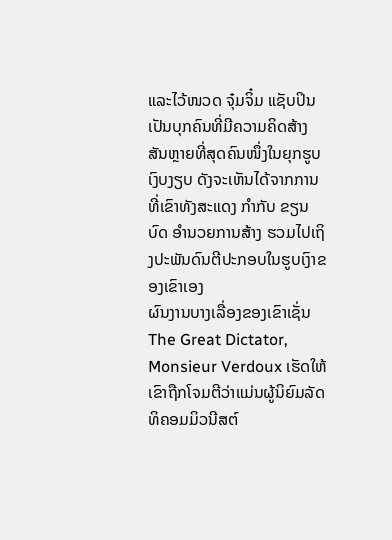ແລະໄວ້ໜວດ ຈຸ໋ມຈິ໋ມ ແຊັບປິນເປັນບຸກຄົນທີ່ມີຄວາມຄິດສ້າງສັນຫຼາຍທີ່ສຸດຄົນໜຶ່ງໃນຍຸກຮູບເງົບງຽບ ດັງຈະເຫັນໄດ້ຈາກການທີ່ເຂົາທັງສະແດງ ກຳກັບ ຂຽນບົດ ອຳນວຍການສ້າງ ຮວມໄປເຖິງປະພັນດົນຕີປະກອບໃນຮູບເງົາຂອງເຂົາເອງ
ຜົນງານບາງເລື່ອງຂອງເຂົາເຊັ່ນ The Great Dictator, Monsieur Verdoux ເຮັດໃຫ້ເຂົາຖືກໂຈມຕີວ່າແມ່ນຜູ້ນິຍົມລັດທິຄອມມິວນີສຕ໌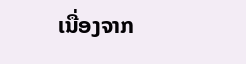ເນື່ອງຈາກ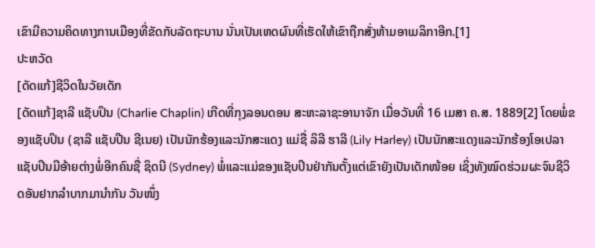ເຂົາມີຄວາມຄິດທາງການເມືອງທີ່ຂັດກັບລັດຖະບານ ນັ່ນເປັນເຫດຜົນທີ່ເຮັດໃຫ້ເຂົາຖືກສັ່ງຫ້າມອາເມລິກາອີກ.[1]
ປະຫວັດ
[ດັດແກ້]ຊີວິດໃນວັຍເດັກ
[ດັດແກ້]ຊາລີ ແຊັບປິນ (Charlie Chaplin) ເກີດທີ່ກຸງລອນດອນ ສະຫະລາຊະອານາຈັກ ເມື່ອວັນທີ່ 16 ເມສາ ຄ.ສ. 1889[2] ໂດຍພໍ່ຂອງແຊັບປິນ (ຊາລີ ແຊັບປີນ ຊີເນຍ) ເປັນນັກຮ້ອງແລະນັກສະແດງ ແມ່ຊື່ ລິລີ ຮາລີ (Lily Harley) ເປັນນັກສະແດງແລະນັກຮ້ອງໂອເປລາ ແຊັບປິນມີອ້າຍຕ່າງພໍ່ອີກຄົນຊື່ ຊິດນີ (Sydney) ພໍ່ແລະແມ່ຂອງແຊັບປິນຢ່າກັນຕັ້ງແຕ່ເຂົາຍັງເປັນເດັກໜ້ອຍ ເຊິ່ງທັງໝົດຮ່ວມຜະຈົນຊີວິດອັນຢາກລຳບາກມານຳກັນ ວັນໜຶ່ງ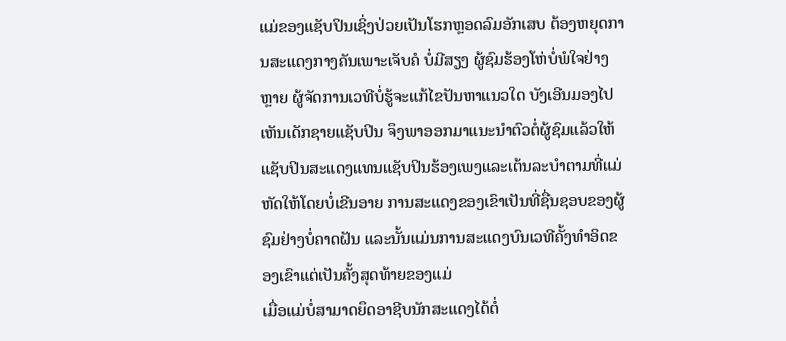ແມ່ຂອງແຊັບປິນເຊິ່ງປ່ວຍເປັນໂຮກຫຼອດລົມອັກເສບ ຕ້ອງຫຍຸດການສະແດງກາງຄັນເພາະເຈັບຄໍ ບໍ່ມີສຽງ ຜູ້ຊົມຮ້ອງໂຫ່ບໍ່ພໍໃຈຢ່າງຫຼາຍ ຜູ້ຈັດການເວທີບໍ່ຮູ້ຈະແກ້ໄຂປັນຫາແນວໃດ ບັງເອີນມອງໄປເຫັນເດັກຊາຍແຊັບປິນ ຈຶງພາອອກມາແນະນຳຕົວຕໍ່ຜູ້ຊົມແລ້ວໃຫ້ແຊັບປິນສະແດງແທນແຊັບປິນຮ້ອງເພງແລະເຕ້ນລະບຳຕາມທີ່ແມ່ຫັດໃຫ້ໂດຍບໍ່ເຂີນອາຍ ການສະແດງຂອງເຂົາເປັນທີ່ຊື່ນຊອບຂອງຜູ້ຊົມຢ່າງບໍ່ຄາດຝັນ ແລະນັ້ນແມ່ນການສະແດງບົນເວທີຄັ້ງທຳອິດຂອງເຂົາແຕ່ເປັນຄັ້ງສຸດທ້າຍຂອງແມ່
ເມື່ອແມ່ບໍ່ສາມາດຍຶດອາຊີບນັກສະແດງໄດ້ຕໍ່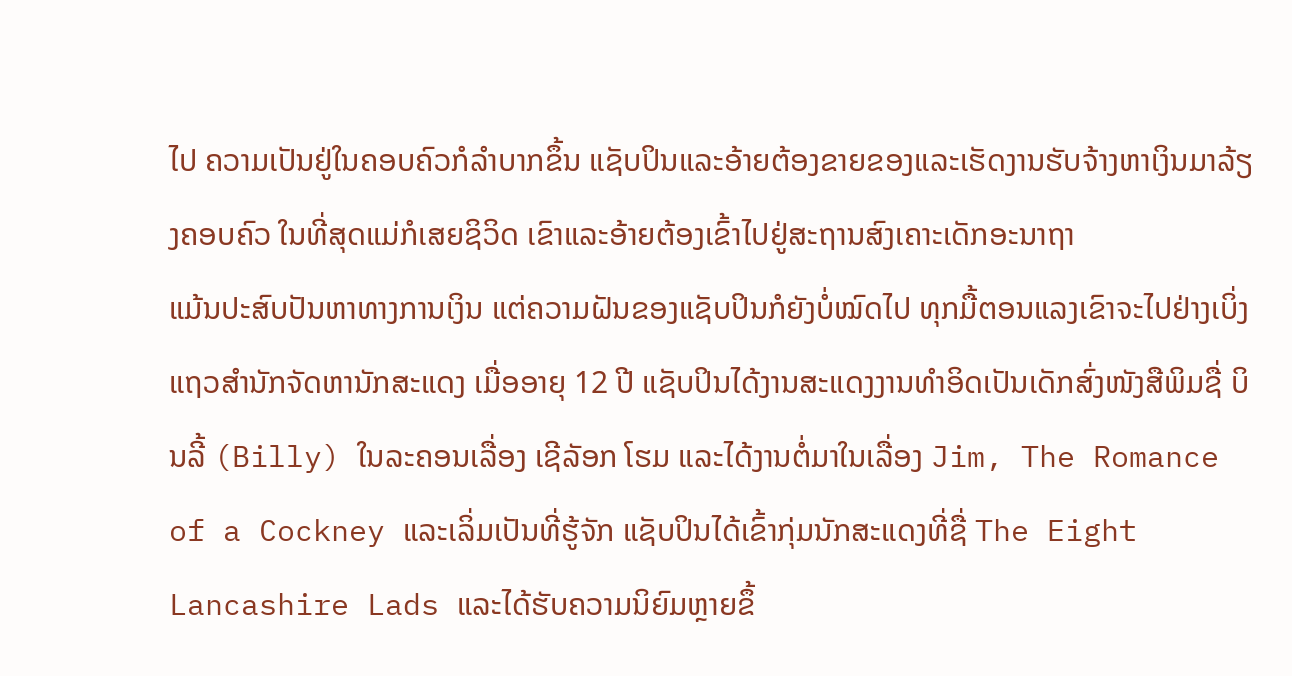ໄປ ຄວາມເປັນຢູ່ໃນຄອບຄົວກໍລຳບາກຂຶ້ນ ແຊັບປິນແລະອ້າຍຕ້ອງຂາຍຂອງແລະເຮັດງານຮັບຈ້າງຫາເງິນມາລ້ຽງຄອບຄົວ ໃນທີ່ສຸດແມ່ກໍເສຍຊິວິດ ເຂົາແລະອ້າຍຕ້ອງເຂົ້າໄປຢູ່ສະຖານສົງເຄາະເດັກອະນາຖາ
ແມ້ນປະສົບປັນຫາທາງການເງິນ ແຕ່ຄວາມຝັນຂອງແຊັບປິນກໍຍັງບໍ່ໝົດໄປ ທຸກມື້ຕອນແລງເຂົາຈະໄປຢ່າງເບິ່ງແຖວສຳນັກຈັດຫານັກສະແດງ ເມື່ອອາຍຸ 12 ປີ ແຊັບປິນໄດ້ງານສະແດງງານທຳອິດເປັນເດັກສົ່ງໜັງສືພິມຊື່ ບິນລີ້ (Billy) ໃນລະຄອນເລື່ອງ ເຊີລັອກ ໂຮມ ແລະໄດ້ງານຕໍ່ມາໃນເລື່ອງ Jim, The Romance of a Cockney ແລະເລິ່ມເປັນທີ່ຮູ້ຈັກ ແຊັບປິນໄດ້ເຂົ້າກຸ່ມນັກສະແດງທີ່ຊື່ The Eight Lancashire Lads ແລະໄດ້ຮັບຄວາມນິຍົມຫຼາຍຂຶ້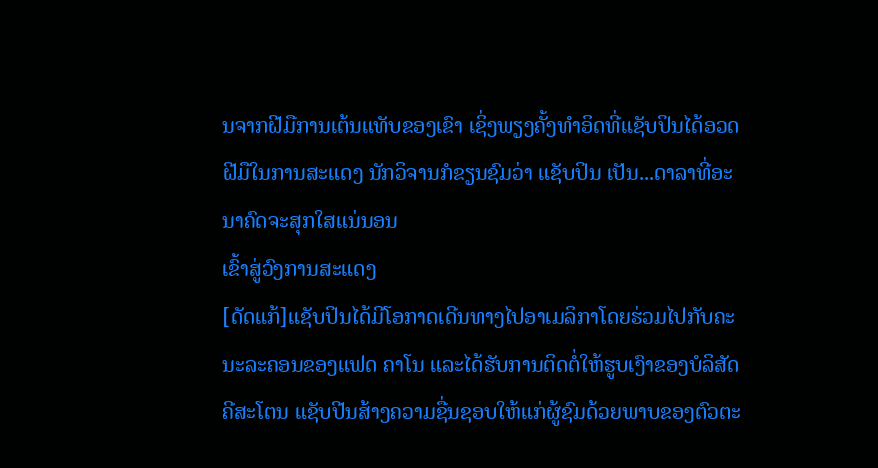ນຈາກຝີມືການເຕ້ນແທັບຂອງເຂົາ ເຊິ່ງພຽງຄັ້ງທຳອິດທີ່ແຊັບປິນໄດ້ອວດຝີມືໃນການສະແດງ ນັກວິຈານກໍຂຽນຊົມວ່າ ແຊັບປິນ ເປັນ...ດາລາທີ່ອະນາຄົດຈະສຸກໃສແນ່ນອນ
ເຂົ້າສູ່ວົງການສະແດງ
[ດັດແກ້]ແຊັບປິນໄດ້ມີໂອກາດເດີນທາງໄປອາເມລິກາໂດຍຮ່ວມໄປກັບຄະນະລະຄອນຂອງແຟດ ຄາໂນ ແລະໄດ້ຮັບການຕິດຕໍ່ໃຫ້ຮູບເງົາຂອງບໍລິສັດຄີສະໂຕນ ແຊັບປີນສ້າງຄວາມຊື່ນຊອບໃຫ້ແກ່ຜູ້ຊົມດ້ວຍພາບຂອງຕົວຕະ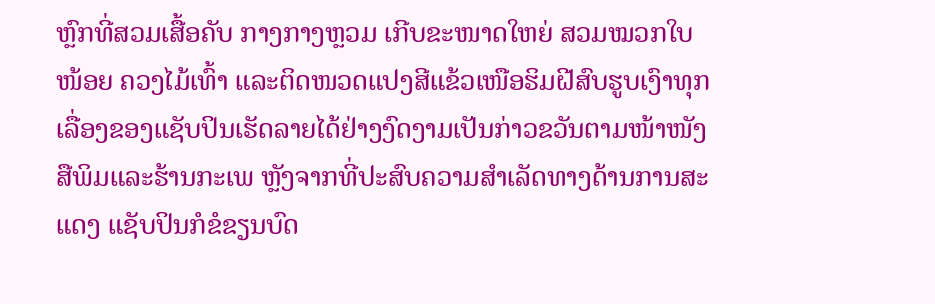ຫຼົກທີ່ສວມເສື້ອຄັບ ກາງກາງຫຼວມ ເກີບຂະໜາດໃຫຍ່ ສວມໝວກໃບໜ້ອຍ ຄວງໄມ້ເທົ້າ ແລະຕິດໜວດແປງສີແຂ້ວເໜືອຮິມຝີສົບຮູບເງົາທຸກເລື່ອງຂອງແຊັບປິນເຮັດລາຍໄດ້ຢ່າງງົດງາມເປັນກ່າວຂວັນຕາມໜ້າໜັງສືພິມແລະຮ້ານກະເພ ຫຼັງຈາກທີ່ປະສົບຄວາມສຳເລັດທາງດ້ານການສະແດງ ແຊັບປິນກໍຂໍຂຽນບົດ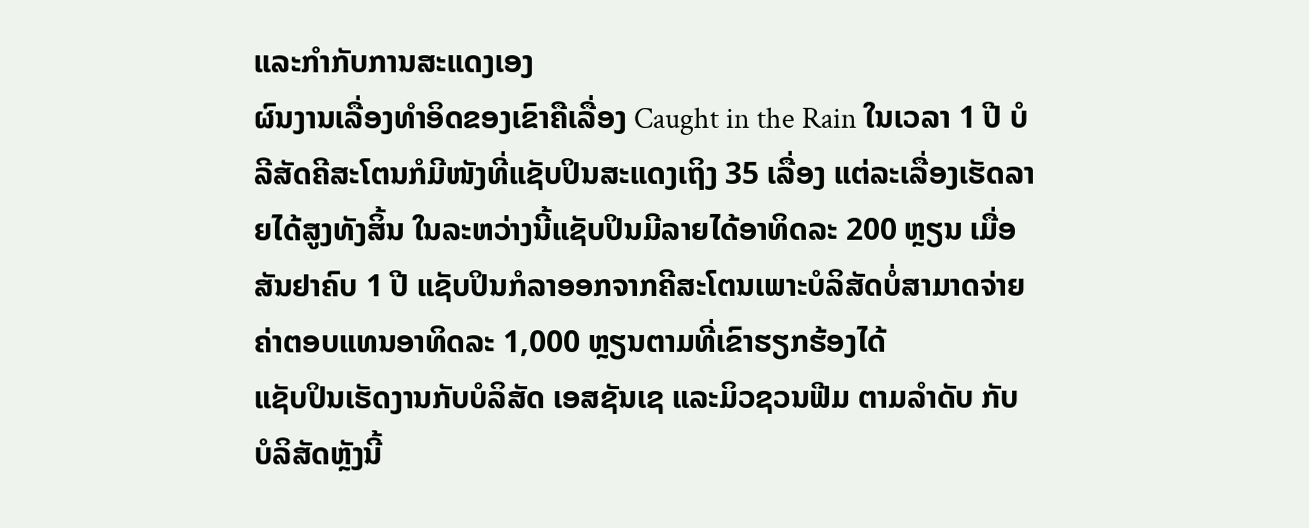ແລະກຳກັບການສະແດງເອງ
ຜົນງານເລື່ອງທຳອິດຂອງເຂົາຄືເລື່ອງ Caught in the Rain ໃນເວລາ 1 ປີ ບໍລີສັດຄີສະໂຕນກໍມີໜັງທີ່ແຊັບປິນສະແດງເຖິງ 35 ເລື່ອງ ແຕ່ລະເລື່ອງເຮັດລາຍໄດ້ສູງທັງສິ້ນ ໃນລະຫວ່າງນີ້ແຊັບປິນມີລາຍໄດ້ອາທິດລະ 200 ຫຼຽນ ເມື່ອສັນຢາຄົບ 1 ປີ ແຊັບປິນກໍລາອອກຈາກຄີສະໂຕນເພາະບໍລິສັດບໍ່ສາມາດຈ່າຍຄ່າຕອບແທນອາທິດລະ 1,000 ຫຼຽນຕາມທີ່ເຂົາຮຽກຮ້ອງໄດ້
ແຊັບປິນເຮັດງານກັບບໍລິສັດ ເອສຊັນເຊ ແລະມິວຊວນຟີມ ຕາມລຳດັບ ກັບບໍລິສັດຫຼັງນີ້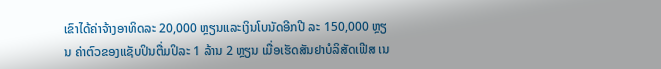ເຂົາໄດ້ຄ່າຈ້າງອາທິດລະ 20,000 ຫຼຽນແລະເງິນໂບນັດອີກປີ ລະ 150,000 ຫຼຽນ ຄ່າຕົວຂອງແຊັບປິນຕື່ມປິລະ 1 ລ້ານ 2 ຫຼຽນ ເມື່ອເຮັດສັນຢາບໍລິສັດເຟີສ ເນ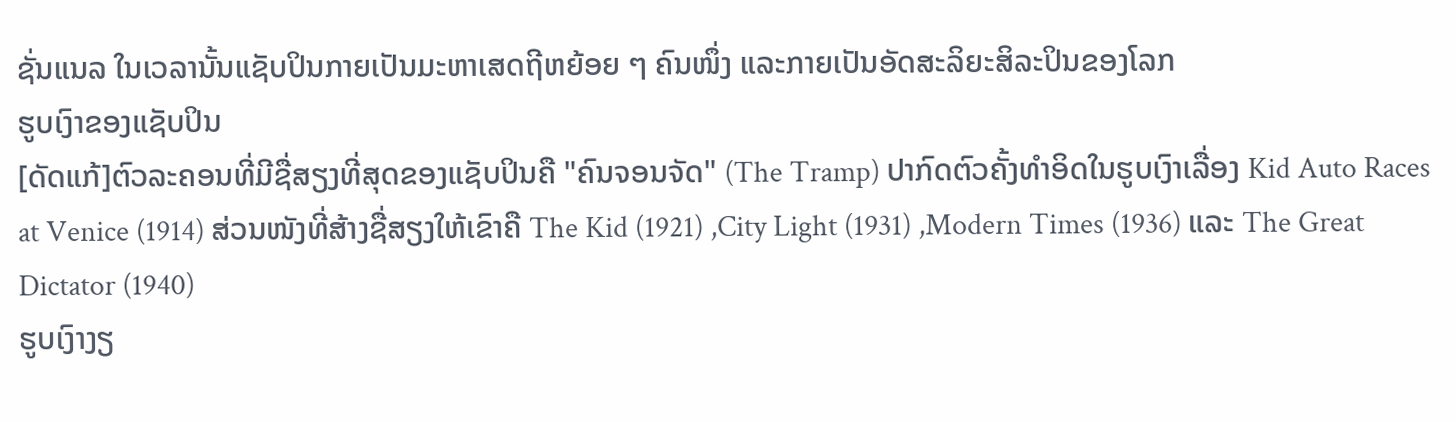ຊັ່ນແນລ ໃນເວລານັ້ນແຊັບປິນກາຍເປັນມະຫາເສດຖີຫຍ້ອຍ ໆ ຄົນໜຶ່ງ ແລະກາຍເປັນອັດສະລິຍະສິລະປິນຂອງໂລກ
ຮູບເງົາຂອງແຊັບປິນ
[ດັດແກ້]ຕົວລະຄອນທີ່ມີຊື່ສຽງທີ່ສຸດຂອງແຊັບປິນຄື "ຄົນຈອນຈັດ" (The Tramp) ປາກົດຕົວຄັ້ງທຳອິດໃນຮູບເງົາເລື່ອງ Kid Auto Races at Venice (1914) ສ່ວນໜັງທີ່ສ້າງຊື່ສຽງໃຫ້ເຂົາຄື The Kid (1921) ,City Light (1931) ,Modern Times (1936) ແລະ The Great Dictator (1940)
ຮູບເງົາງຽ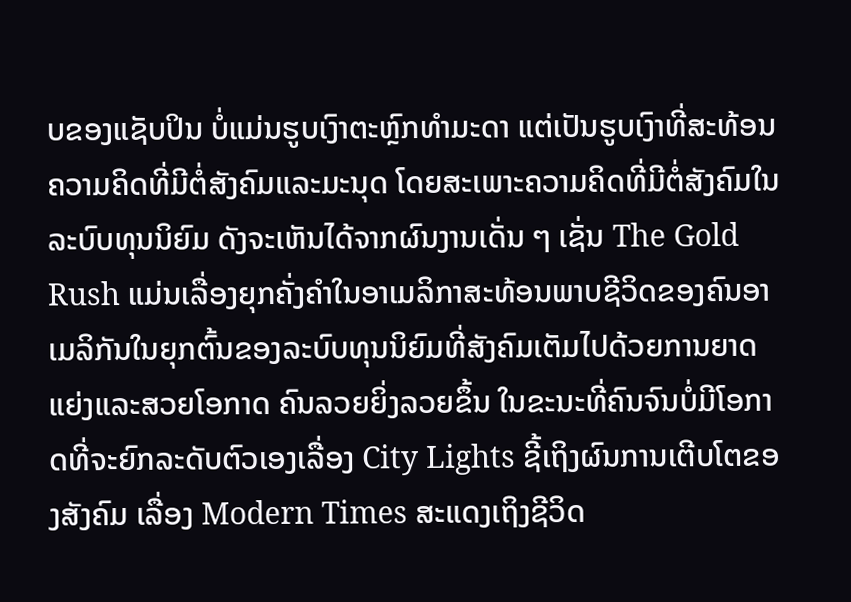ບຂອງແຊັບປິນ ບໍ່ແມ່ນຮູບເງົາຕະຫຼົກທຳມະດາ ແຕ່ເປັນຮູບເງົາທີ່ສະທ້ອນຄວາມຄິດທີ່ມີຕໍ່ສັງຄົມແລະມະນຸດ ໂດຍສະເພາະຄວາມຄິດທີ່ມີຕໍ່ສັງຄົມໃນລະບົບທຸນນິຍົມ ດັງຈະເຫັນໄດ້ຈາກຜົນງານເດັ່ນ ໆ ເຊັ່ນ The Gold Rush ແມ່ນເລື່ອງຍຸກຄັ່ງຄຳໃນອາເມລິກາສະທ້ອນພາບຊີວິດຂອງຄົນອາເມລິກັນໃນຍຸກຕົ້ນຂອງລະບົບທຸນນິຍົມທີ່ສັງຄົມເຕັມໄປດ້ວຍການຍາດແຍ່ງແລະສວຍໂອກາດ ຄົນລວຍຍິ່ງລວຍຂຶ້ນ ໃນຂະນະທີ່ຄົນຈົນບໍ່ມີໂອກາດທີ່ຈະຍົກລະດັບຕົວເອງເລື່ອງ City Lights ຊີ້ເຖິງຜົນການເຕີບໂຕຂອງສັງຄົມ ເລື່ອງ Modern Times ສະແດງເຖິງຊີວິດ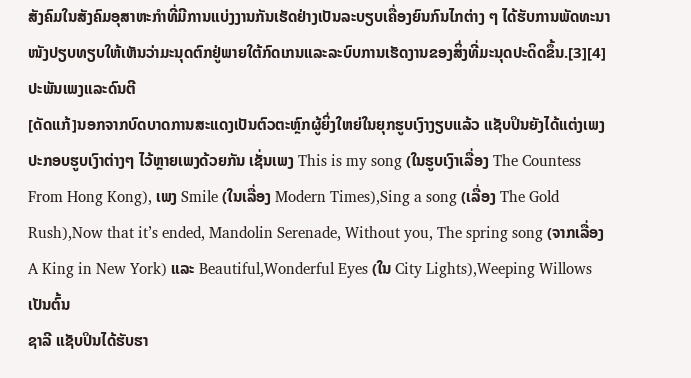ສັງຄົມໃນສັງຄົມອຸສາຫະກຳທີ່ມີການແບ່ງງານກັນເຮັດຢ່າງເປັນລະບຽບເຄື່ອງຍົນກົນໄກຕ່າງ ໆ ໄດ້ຮັບການພັດທະນາ ໜັງປຽບທຽບໃຫ້ເຫັນວ່າມະນຸດຕົກຢູ່ພາຍໃຕ້ກົດເກນແລະລະບົບການເຮັດງານຂອງສິ່ງທີ່ມະນຸດປະດິດຂຶ້ນ.[3][4]
ປະພັນເພງແລະດົນຕີ
[ດັດແກ້]ນອກຈາກບົດບາດການສະແດງເປັນຕົວຕະຫຼົກຜູ້ຍິ່ງໃຫຍ່ໃນຍຸກຮູບເງົາງຽບແລ້ວ ແຊັບປິນຍັງໄດ້ແຕ່ງເພງປະກອບຮູບເງົາຕ່າງໆ ໄວ້ຫຼາຍເພງດ້ວຍກັນ ເຊັ່ນເພງ This is my song (ໃນຮູບເງົາເລື່ອງ The Countess From Hong Kong), ເພງ Smile (ໃນເລື່ອງ Modern Times),Sing a song (ເລື່ອງ The Gold Rush),Now that it’s ended, Mandolin Serenade, Without you, The spring song (ຈາກເລື່ອງ A King in New York) ແລະ Beautiful,Wonderful Eyes (ໃນ City Lights),Weeping Willows ເປັນຕົ້ນ
ຊາລີ ແຊັບປິນໄດ້ຮັບຮາ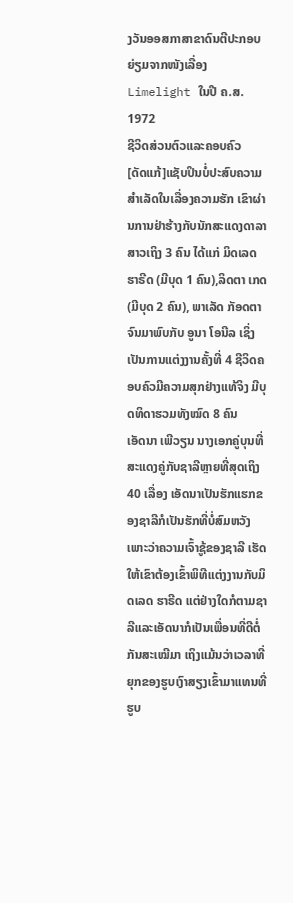ງວັນອອສກາສາຂາດົນຕີປະກອບຍ່ຽມຈາກໜັງເລື່ອງ Limelight ໃນປີ ຄ.ສ. 1972
ຊີວິດສ່ວນຕົວແລະຄອບຄົວ
[ດັດແກ້]ແຊັບປິນບໍ່ປະສົບຄວາມສຳເລັດໃນເລື່ອງຄວາມຮັກ ເຂົາຜ່ານການຢ່າຮ້າງກັບນັກສະແດງດາລາສາວເຖິງ 3 ຄົນ ໄດ້ແກ່ ມິດເລດ ຮາຣີດ (ມີບຸດ 1 ຄົນ),ລິດຕາ ເກດ (ມີບຸດ 2 ຄົນ), ພາເລັດ ກັອດຕາ ຈົນມາພົບກັບ ອູນາ ໂອນີລ ເຊິ່ງເປັນການແຕ່ງງານຄັ້ງທີ່ 4 ຊີວິດຄອບຄົວມີຄວາມສຸກຢ່າງແທ້ຈິງ ມີບຸດທິດາຮວມທັງໝົດ 8 ຄົນ
ເອັດນາ ເພີວຽນ ນາງເອກຄູ່ບຸນທີ່ສະແດງຄູ່ກັບຊາລີຫຼາຍທີ່ສຸດເຖິງ 40 ເລື່ອງ ເອັດນາເປັນຮັກແຮກຂອງຊາລີກໍເປັນຮັກທີ່ບໍ່ສົມຫວັງເພາະວ່າຄວາມເຈົ້າຊູ້ຂອງຊາລີ ເຮັດໃຫ້ເຂົາຕ້ອງເຂົ້າພິທີແຕ່ງງານກັບມິດເລດ ຮາຣີດ ແຕ່ຢ່າງໃດກໍຕາມຊາລີແລະເອັດນາກໍເປັນເພື່ອນທີ່ດີຕໍ່ກັນສະເໝີມາ ເຖິງແມ້ນວ່າເວລາທີ່ຍຸກຂອງຮູບເງົາສຽງເຂົ້າມາແທນທີ່ຮູບ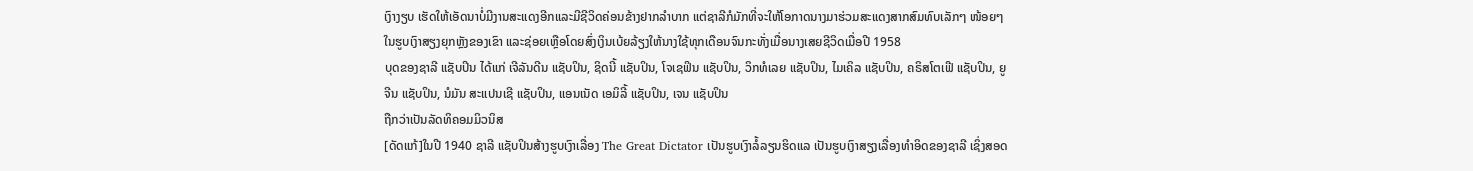ເງົາງຽບ ເຮັດໃຫ້ເອັດນາບໍ່ມີງານສະແດງອີກແລະມີຊີວິດຄ່ອນຂ້າງຢາກລຳບາກ ແຕ່ຊາລີກໍມັກທີ່ຈະໃຫ້ໂອກາດນາງມາຮ່ວມສະແດງສາກສົມທົບເລັກໆ ໜ້ອຍໆ ໃນຮູບເງົາສຽງຍຸກຫຼັງຂອງເຂົາ ແລະຊ່ອຍເຫຼືອໂດຍສົ່ງເງິນເບ້ຍລ້ຽງໃຫ້ນາງໃຊ້ທຸກເດືອນຈົນກະທັ່ງເມື່ອນາງເສຍຊີວິດເມື່ອປີ 1958
ບຸດຂອງຊາລີ ແຊັບປິນ ໄດ້ແກ່ ເຈີລັນດີນ ແຊັບປິນ, ຊິດນີ້ ແຊັບປິນ, ໂຈເຊຟິນ ແຊັບປິນ, ວິກທໍເລຍ ແຊັບປິນ, ໄມເຄິລ ແຊັບປິນ, ຄຣິສໂຕເຟີ ແຊັບປິນ, ຍູຈີນ ແຊັບປິນ, ນໍມັນ ສະແປນເຊີ ແຊັບປິນ, ແອນເນັດ ເອມິລີ້ ແຊັບປິນ, ເຈນ ແຊັບປິນ
ຖືກວ່າເປັນລັດທິຄອມມິວນິສ
[ດັດແກ້]ໃນປີ 1940 ຊາລີ ແຊັບປິນສ້າງຮູບເງົາເລື່ອງ The Great Dictator ເປັນຮູບເງົາລໍ້ລຽນຮິດແລ ເປັນຮູບເງົາສຽງເລື່ອງທຳອິດຂອງຊາລີ ເຊິ່ງສອດ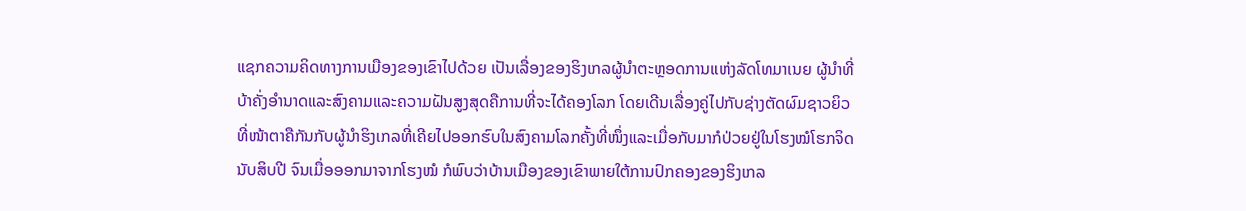ແຊກຄວາມຄິດທາງການເມືອງຂອງເຂົາໄປດ້ວຍ ເປັນເລື່ອງຂອງຮິງເກລຜູ້ນຳຕະຫຼອດການແຫ່ງລັດໂທມາເນຍ ຜູ້ນຳທີ່ບ້າຄັ່ງອຳນາດແລະສົງຄາມແລະຄວາມຝັນສູງສຸດຄືການທີ່ຈະໄດ້ຄອງໂລກ ໂດຍເດີນເລື່ອງຄູ່ໄປກັບຊ່າງຕັດຜົມຊາວຍິວ ທີ່ໜ້າຕາຄືກັນກັບຜູ້ນຳຮິງເກລທີ່ເຄີຍໄປອອກຮົບໃນສົງຄາມໂລກຄັ້ງທີ່ໜຶ່ງແລະເມື່ອກັບມາກໍປ່ວຍຢູ່ໃນໂຮງໝໍໂຮກຈິດນັບສິບປີ ຈົນເມື່ອອອກມາຈາກໂຮງໝໍ ກໍພົບວ່າບ້ານເມືອງຂອງເຂົາພາຍໃຕ້ການປົກຄອງຂອງຮິງເກລ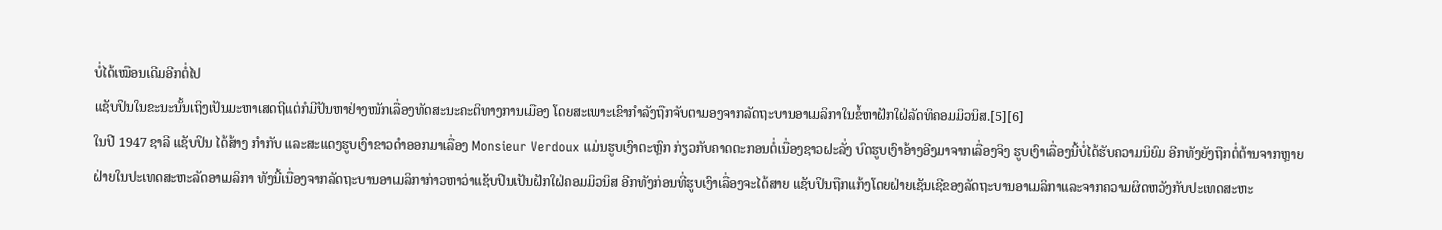ບໍ່ໄດ້ເໝືອນເດີມອີກຕໍ່ໄປ
ແຊັບປິນໃນຂະນະນັ້ນເຖິງເປັນມະຫາເສດຖີແຕ່ກໍມີປັນຫາຢ່າງໜັກເລື່ອງທັດສະນະຄະຕິທາງການເມືອງ ໂດຍສະເພາະເຂົາກຳລັງຖືກຈັບຕາມອງຈາກລັດຖະບານອາເມລິກາໃນຂໍ້ຫາຝັກໃຝ່ລັດທິຄອມມິວນິສ.[5][6]
ໃນປີ 1947 ຊາລີ ແຊັບປິນ ໄດ້ສ້າງ ກຳກັບ ແລະສະແດງຮູບເງົາຂາວດຳອອກມາເລື່ອງ Monsieur Verdoux ແມ່ນຮູບເງົາຕະຫຼົກ ກ່ຽວກັບຄາດຕະກອນຕໍ່ເນື່ອງຊາວຝະລັ່ງ ບົດຮູບເງົາອ້າງອີງມາຈາກເລື່ອງຈິງ ຮູບເງົາເລື່ອງນີ້ບໍ່ໄດ້ຮັບຄວາມນິຍົມ ອີກທັງຍັງຖືກຕໍ່ຕ້ານຈາກຫຼາຍຝ່າຍໃນປະເທດສະຫະລັດອາເມລິກາ ທັງນີ້ເນື່ອງຈາກລັດຖະບານອາເມລິກາກ່າວຫາວ່າແຊັບປິນເປັນຝັກໃຝ່ຄອມມິວນິສ ອີກທັງກ່ອນທີ່ຮູບເງົາເລື່ອງຈະໄດ້ສາຍ ແຊັບປິນຖືກແກ້ງໂດຍຝ່າຍເຊັນເຊີຂອງລັດຖະບານອາເມລິກາແລະຈາກຄວາມຜິດຫວັງກັບປະເທດສະຫະ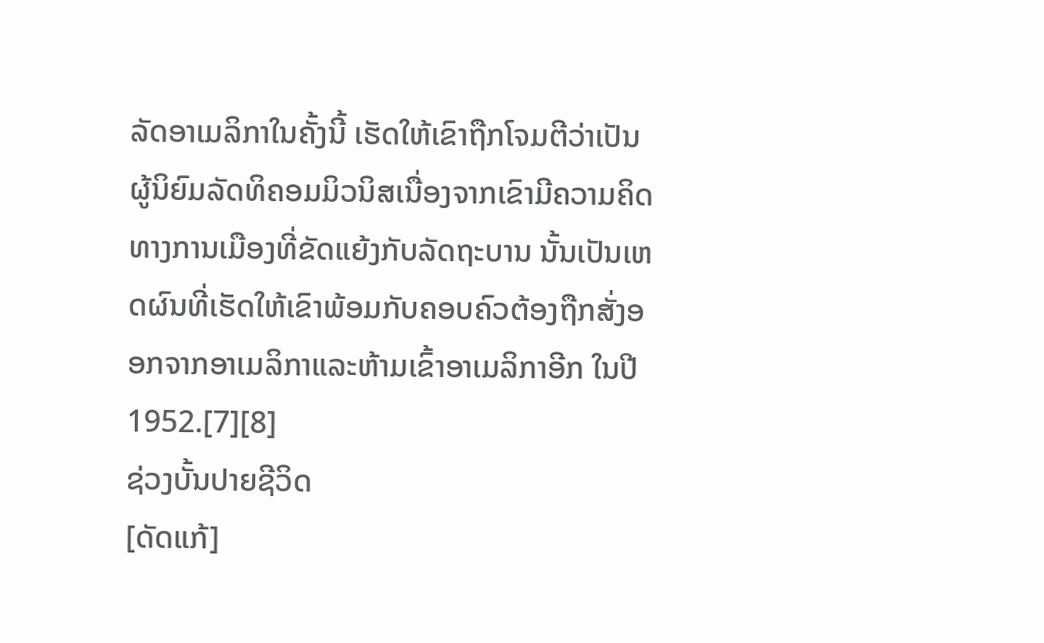ລັດອາເມລິກາໃນຄັ້ງນີ້ ເຮັດໃຫ້ເຂົາຖືກໂຈມຕີວ່າເປັນຜູ້ນິຍົມລັດທິຄອມມິວນິສເນື່ອງຈາກເຂົາມີຄວາມຄິດທາງການເມືອງທີ່ຂັດແຍ້ງກັບລັດຖະບານ ນັ້ນເປັນເຫດຜົນທີ່ເຮັດໃຫ້ເຂົາພ້ອມກັບຄອບຄົວຕ້ອງຖືກສັ່ງອອກຈາກອາເມລິກາແລະຫ້າມເຂົ້າອາເມລິກາອີກ ໃນປີ 1952.[7][8]
ຊ່ວງບັ້ນປາຍຊີວິດ
[ດັດແກ້]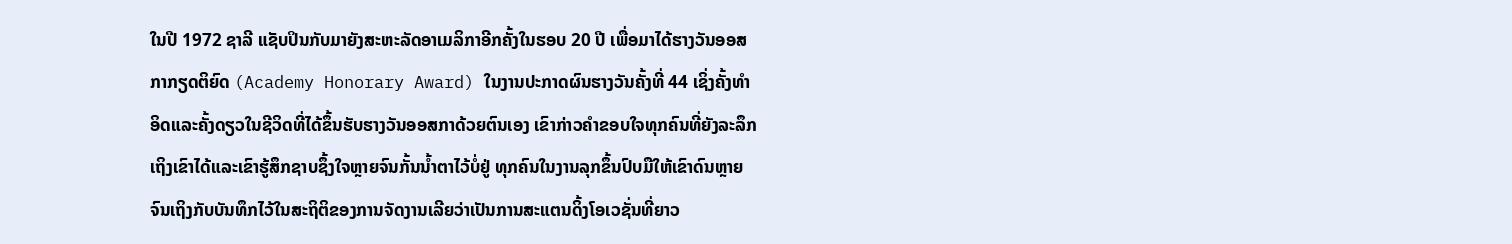ໃນປີ 1972 ຊາລີ ແຊັບປິນກັບມາຍັງສະຫະລັດອາເມລິກາອີກຄັ້ງໃນຮອບ 20 ປີ ເພື່ອມາໄດ້ຮາງວັນອອສກາກຽດຕິຍົດ (Academy Honorary Award) ໃນງານປະກາດຜົນຮາງວັນຄັ້ງທີ່ 44 ເຊິ່ງຄັ້ງທຳອິດແລະຄັ້ງດຽວໃນຊີວິດທີ່ໄດ້ຂຶ້ນຮັບຮາງວັນອອສກາດ້ວຍຕົນເອງ ເຂົາກ່າວຄຳຂອບໃຈທຸກຄົນທີ່ຍັງລະລຶກເຖິງເຂົາໄດ້ແລະເຂົາຮູ້ສຶກຊາບຊຶ້ງໃຈຫຼາຍຈົນກັ້ນນ້ຳຕາໄວ້ບໍ່ຢູ່ ທຸກຄົນໃນງານລຸກຂຶ້ນປົບມືໃຫ້ເຂົາດົນຫຼາຍຈົນເຖິງກັບບັນທຶກໄວ້ໃນສະຖິຕິຂອງການຈັດງານເລີຍວ່າເປັນການສະແຕນດິ້ງໂອເວຊັ່ນທີ່ຍາວ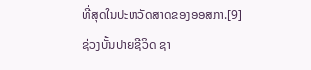ທີ່ສຸດໃນປະຫວັດສາດຂອງອອສກາ.[9]
ຊ່ວງບັ້ນປາຍຊີວິດ ຊາ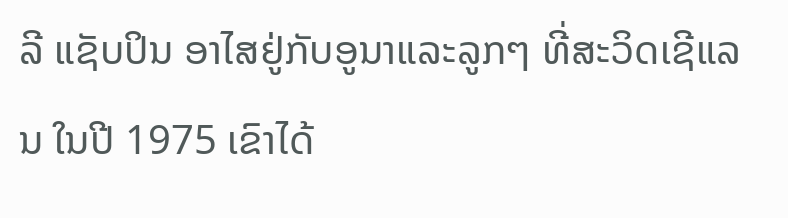ລີ ແຊັບປິນ ອາໄສຢູ່ກັບອູນາແລະລູກໆ ທີ່ສະວິດເຊີແລນ ໃນປີ 1975 ເຂົາໄດ້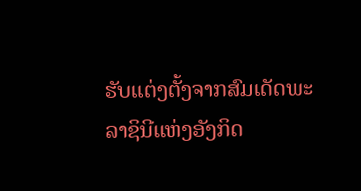ຮັບແຕ່ງຕັ້ງຈາກສົມເດັດພະລາຊິນີແຫ່ງອັງກິດ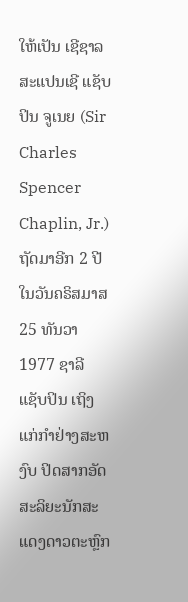ໃຫ້ເປັນ ເຊີຊາລ ສະແປນເຊີ ແຊັບປິນ ຈູເນຍ (Sir Charles Spencer Chaplin, Jr.)
ຖັດມາອີກ 2 ປີ ໃນວັນຄຣິສມາສ 25 ທັນວາ 1977 ຊາລີ ແຊັບປິນ ເຖິງແກ່ກຳຢ່າງສະຫງົບ ປິດສາກອັດສະລິຍະນັກສະແດງດາວຕະຫຼົກ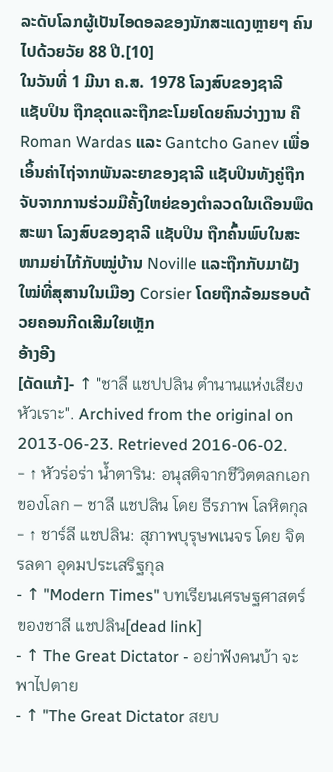ລະດັບໂລກຜູ້ເປັນໄອດອລຂອງນັກສະແດງຫຼາຍໆ ຄົນ ໄປດ້ວຍວັຍ 88 ປີ.[10]
ໃນວັນທີ່ 1 ມີນາ ຄ.ສ. 1978 ໂລງສົບຂອງຊາລີ ແຊັບປິນ ຖືກຂຸດແລະຖືກຂະໂມຍໂດຍຄົນວ່າງງານ ຄື Roman Wardas ແລະ Gantcho Ganev ເພື່ອເອິ້ນຄ່າໄຖ່ຈາກພັນລະຍາຂອງຊາລີ ແຊັບປິນທັງຄູ່ຖືກຈັບຈາກການຮ່ວມມືຄັ້ງໃຫຍ່ຂອງຕຳລວດໃນເດືອນພຶດສະພາ ໂລງສົບຂອງຊາລີ ແຊັບປິນ ຖືກຄົ້ນພົບໃນສະໜາມຍ່າໄກ້ກັບໝູ່ບ້ານ Noville ແລະຖືກກັບມາຝັງໃໝ່ທີ່ສຸສານໃນເມືອງ Corsier ໂດຍຖືກລ້ອມຮອບດ້ວຍຄອນກີດເສີມໃຍເຫຼັກ
ອ້າງອີງ
[ດັດແກ້]- ↑ "ชาลี แชปปลิน ตำนานแห่งเสียงหัวเราะ". Archived from the original on 2013-06-23. Retrieved 2016-06-02.
- ↑ หัวร่อร่า น้ำตาริน: อนุสติจากชีวิตตลกเอกของโลก – ชาลี แชปลิน โดย ธีรภาพ โลหิตกุล
- ↑ ชาร์ลี แชปลิน: สุภาพบุรุษพเนจร โดย จิตรลดา อุดมประเสริฐกุล
- ↑ "Modern Times" บทเรียนเศรษฐศาสตร์ของชาลี แชปลิน[dead link]
- ↑ The Great Dictator - อย่าฟังคนบ้า จะพาไปตาย
- ↑ "The Great Dictator สยบ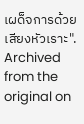เผด็จการด้วยเสียงหัวเราะ". Archived from the original on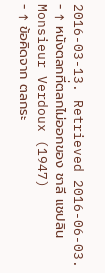2016-03-13. Retrieved 2016-06-03.
- ↑ หนังตลกที่ตลกไม่ออกของ ชาลี แชปลิน Monsieur Verdoux (1947)
- ↑ ข้อคิดจาก ตลกระ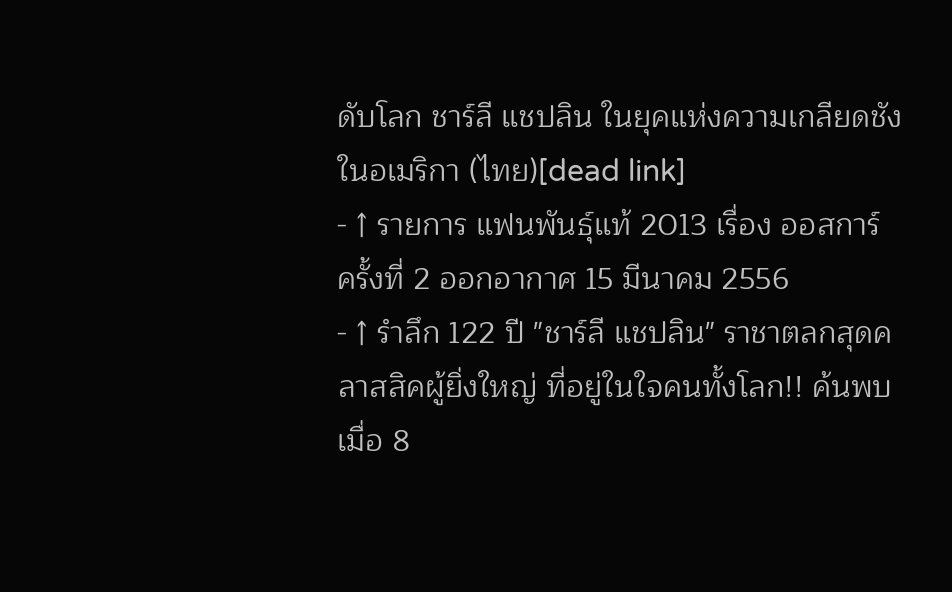ดับโลก ชาร์ลี แชปลิน ในยุคแห่งความเกลียดชังในอเมริกา (ไทย)[dead link]
- ↑ รายการ แฟนพันธุ์แท้ 2013 เรื่อง ออสการ์ ครั้งที่ 2 ออกอากาศ 15 มีนาคม 2556
- ↑ รำลึก 122 ปี "ชาร์ลี แชปลิน" ราชาตลกสุดคลาสสิคผู้ยิ่งใหญ่ ที่อยู่ในใจคนทั้งโลก!! ค้นพบเมื่อ 8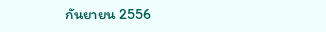กันยายน 2556